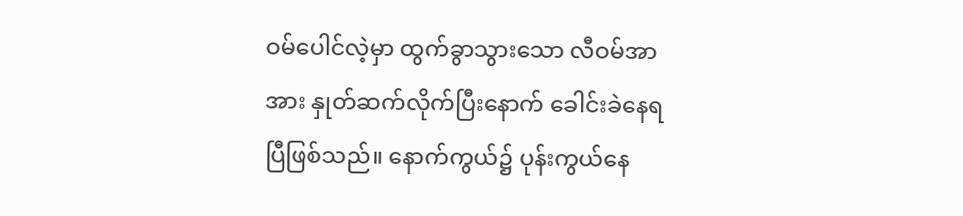ဝမ်ပေါင်လဲ့မှာ ထွက်ခွာသွားသော လီဝမ်အာအား နှုတ်ဆက်လိုက်ပြီးနောက် ခေါင်းခဲနေရပြီဖြစ်သည်။ နောက်ကွယ်၌ ပုန်းကွယ်နေ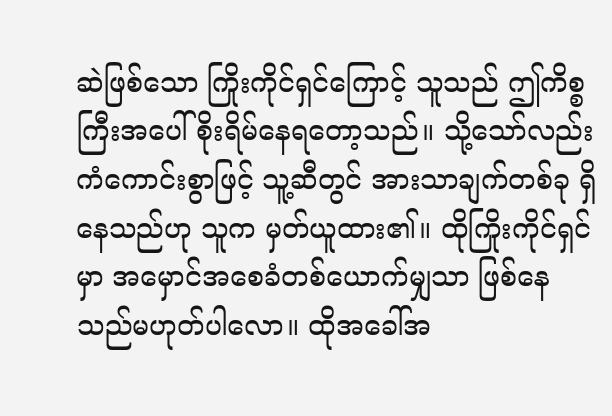ဆဲဖြစ်သော ကြိုးကိုင်ရှင်ကြောင့် သူသည် ဤကိစ္စကြီးအပေါ် စိုးရိမ်နေရတော့သည်။ သို့သော်လည်း ကံကောင်းစွာဖြင့် သူ့ဆီတွင် အားသာချက်တစ်ခု ရှိနေသည်ဟု သူက မှတ်ယူထား၏။ ထိုကြိုးကိုင်ရှင်မှာ အမှောင်အစေခံတစ်ယောက်မျှသာ ဖြစ်နေသည်မဟုတ်ပါလော။ ထိုအခေါ်အ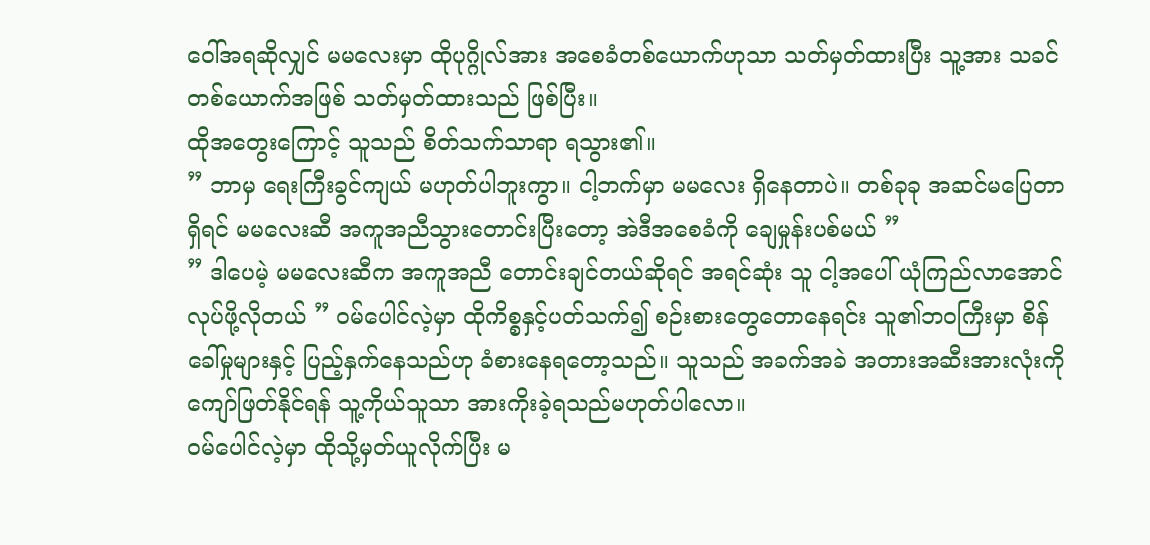ဝေါ်အရဆိုလျှင် မမလေးမှာ ထိုပုဂ္ဂိုလ်အား အစေခံတစ်ယောက်ဟုသာ သတ်မှတ်ထားပြီး သူ့အား သခင်တစ်ယောက်အဖြစ် သတ်မှတ်ထားသည် ဖြစ်ပြီး။
ထိုအတွေးကြောင့် သူသည် စိတ်သက်သာရာ ရသွား၏။
” ဘာမှ ရေးကြီးခွင်ကျယ် မဟုတ်ပါဘူးကွာ။ ငါ့ဘက်မှာ မမလေး ရှိနေတာပဲ။ တစ်ခုခု အဆင်မပြေတာရှိရင် မမလေးဆီ အကူအညီသွားတောင်းပြီးတော့ အဲဒီအစေခံကို ချေမှုန်းပစ်မယ် ”
” ဒါပေမဲ့ မမလေးဆီက အကူအညီ တောင်းချင်တယ်ဆိုရင် အရင်ဆုံး သူ ငါ့အပေါ် ယုံကြည်လာအောင် လုပ်ဖို့လိုတယ် ” ဝမ်ပေါင်လဲ့မှာ ထိုကိစ္စနှင့်ပတ်သက်၍ စဉ်းစားတွေတောနေရင်း သူ၏ဘဝကြီးမှာ စိန်ခေါ်မှုများနှင့် ပြည့်နှက်နေသည်ဟု ခံစားနေရတော့သည်။ သူသည် အခက်အခဲ အတားအဆီးအားလုံးကို ကျော်ဖြတ်နိုင်ရန် သူ့ကိုယ်သူသာ အားကိုးခဲ့ရသည်မဟုတ်ပါလော။
ဝမ်ပေါင်လဲ့မှာ ထိုသို့မှတ်ယူလိုက်ပြီး မ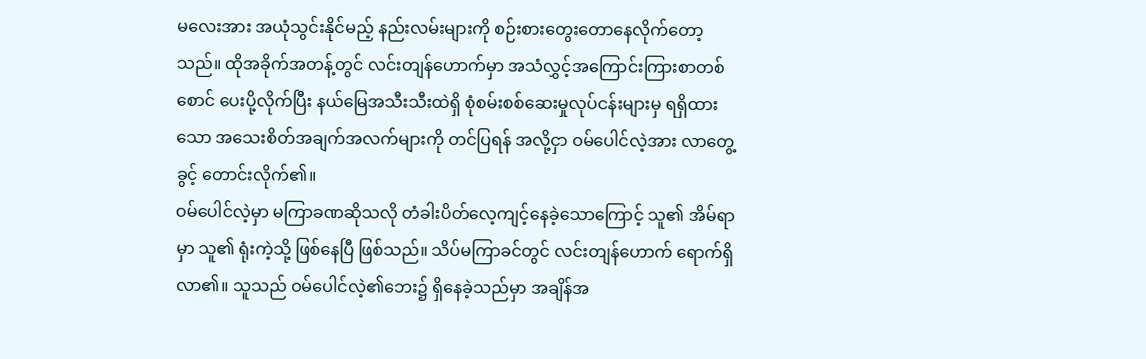မလေးအား အယုံသွင်းနိုင်မည့် နည်းလမ်းများကို စဉ်းစားတွေးတောနေလိုက်တော့သည်။ ထိုအခိုက်အတန့်တွင် လင်းတျန်ဟောက်မှာ အသံလွှင့်အကြောင်းကြားစာတစ်စောင် ပေးပို့လိုက်ပြီး နယ်မြေအသီးသီးထဲရှိ စုံစမ်းစစ်ဆေးမှုလုပ်ငန်းများမှ ရရှိထားသော အသေးစိတ်အချက်အလက်များကို တင်ပြရန် အလို့ငှာ ဝမ်ပေါင်လဲ့အား လာတွေ့ခွင့် တောင်းလိုက်၏။
ဝမ်ပေါင်လဲ့မှာ မကြာခဏဆိုသလို တံခါးပိတ်လေ့ကျင့်နေခဲ့သောကြောင့် သူ၏ အိမ်ရာမှာ သူ၏ ရုံးကဲ့သို့ ဖြစ်နေပြီ ဖြစ်သည်။ သိပ်မကြာခင်တွင် လင်းတျန်ဟောက် ရောက်ရှိလာ၏။ သူသည် ဝမ်ပေါင်လဲ့၏ဘေး၌ ရှိနေခဲ့သည်မှာ အချိန်အ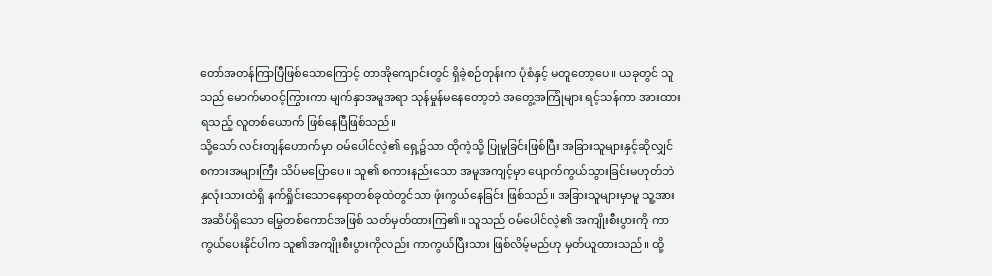တော်အတန်ကြာပြီဖြစ်သောကြောင့် တာအိုကျောင်းတွင် ရှိခဲ့စဉ်တုန်းက ပုံစံနှင့် မတူတော့ပေ။ ယခုတွင် သူသည် မောက်မာဝင့်ကြွားကာ မျက်နှာအမူအရာ သုန်မှုန်မနေတော့ဘဲ အတွေ့အကြုံများ ရင့်သန်ကာ အားထားရသည့် လူတစ်ယောက် ဖြစ်နေပြီဖြစ်သည်။
သို့သော် လင်းတျန်ဟောက်မှာ ဝမ်ပေါင်လဲ့၏ ရှေ့၌သာ ထိုကဲ့သို့ ပြုမူခြင်းဖြစ်ပြီး အခြားသူများနှင့်ဆိုလျှင် စကားအများကြီး သိပ်မပြောပေ။ သူ၏ စကားနည်းသော အမူအကျင့်မှာ ပျောက်ကွယ်သွားခြင်းမဟုတ်ဘဲ နှလုံးသားထဲရှိ နက်ရှိုင်းသောနေရာတစ်ခုထဲတွင်သာ ဖုံးကွယ်နေခြင်း ဖြစ်သည်။ အခြားသူများမှာမူ သူ့အား အဆိပ်ရှိသော မြွေတစ်ကောင်အဖြစ် သတ်မှတ်ထားကြ၏။ သူသည် ဝမ်ပေါင်လဲ့၏ အကျိုးစီးပွားကို ကာကွယ်ပေးနိုင်ပါက သူ၏အကျိုးစီးပွားကိုလည်း ကာကွယ်ပြီးသား ဖြစ်လိမ့်မည်ဟု မှတ်ယူထားသည်။ ထို့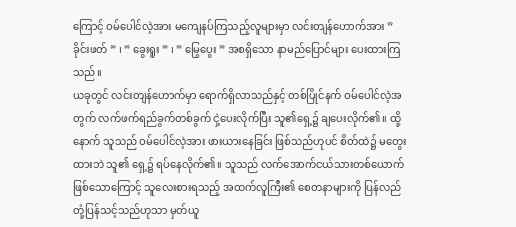ကြောင့် ဝမ်ပေါင်လဲ့အား မကျေနပ်ကြသည့်လူများမှာ လင်းတျန်ဟောက်အား ” ခိုင်းဖတ် ” ၊ ” ခွေးရူး ” ၊ ” မြွေပွေး ” အစရှိသော နာမည်ပြောင်များ ပေးထားကြသည်။
ယခုတွင် လင်းတျန်ဟောက်မှာ ရောက်ရှိလာသည်နှင့် တစ်ပြိုင်နက် ဝမ်ပေါင်လဲ့အတွက် လက်ဖက်ရည်ခွက်တစ်ခွက် ငှဲ့ပေးလိုက်ပြီး သူ၏ရှေ့၌ ချပေးလိုက်၏။ ထို့နောက် သူသည် ဝမ်ပေါင်လဲ့အား ဖားယားနေခြင်း ဖြစ်သည်ဟုပင် စိတ်ထဲ၌ မတွေးထားဘဲ သူ၏ ရှေ့၌ ရပ်နေလိုက်၏။ သူသည် လက်အောက်ငယ်သားတစ်ယောက် ဖြစ်သောကြောင့် သူလေးစားရသည့် အထက်လူကြီး၏ စေတနာများကို ပြန်လည်တုံ့ပြန်သင့်သည်ဟုသာ မှတ်ယူ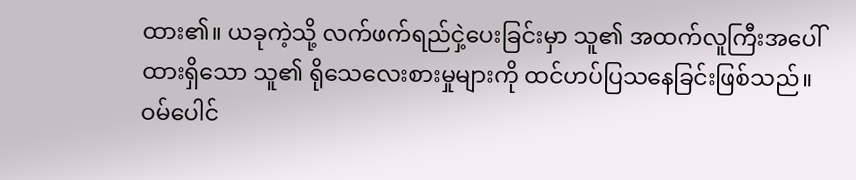ထား၏။ ယခုကဲ့သို့ လက်ဖက်ရည်ငှဲ့ပေးခြင်းမှာ သူ၏ အထက်လူကြီးအပေါ်ထားရှိသော သူ၏ ရိုသေလေးစားမှုများကို ထင်ဟပ်ပြသနေခြင်းဖြစ်သည်။
ဝမ်ပေါင်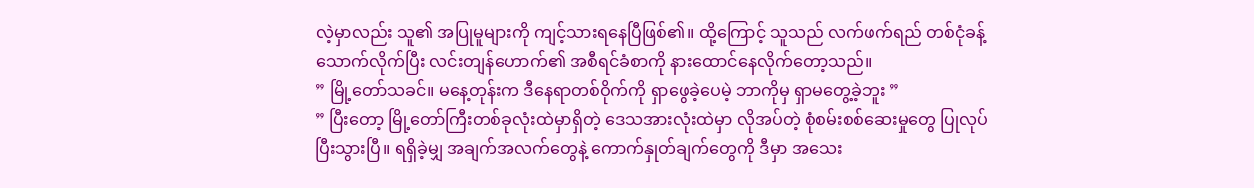လဲ့မှာလည်း သူ၏ အပြုမူများကို ကျင့်သားရနေပြီဖြစ်၏။ ထို့ကြောင့် သူသည် လက်ဖက်ရည် တစ်ငုံခန့် သောက်လိုက်ပြီး လင်းတျန်ဟောက်၏ အစီရင်ခံစာကို နားထောင်နေလိုက်တော့သည်။
” မြို့တော်သခင်။ မနေ့တုန်းက ဒီနေရာတစ်ဝိုက်ကို ရှာဖွေခဲ့ပေမဲ့ ဘာကိုမှ ရှာမတွေ့ခဲ့ဘူး ”
” ပြီးတော့ မြို့တော်ကြီးတစ်ခုလုံးထဲမှာရှိတဲ့ ဒေသအားလုံးထဲမှာ လိုအပ်တဲ့ စုံစမ်းစစ်ဆေးမှုတွေ ပြုလုပ်ပြီးသွားပြီ။ ရရှိခဲ့မျှ အချက်အလက်တွေနဲ့ ကောက်နှုတ်ချက်တွေကို ဒီမှာ အသေး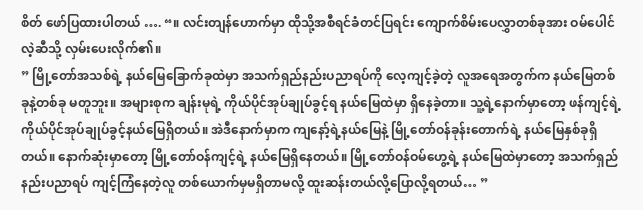စိတ် ဖော်ပြထားပါတယ် …. “။ လင်းတျန်ဟောက်မှာ ထိုသို့အစီရင်ခံတင်ပြရင်း ကျောက်စိမ်းပေလွှာတစ်ခုအား ဝမ်ပေါင်လဲ့ဆီသို့ လှမ်းပေးလိုက်၏။
” မြို့တော်အသစ်ရဲ့ နယ်မြေခြောက်ခုထဲမှာ အသက်ရှည်နည်းပညာရပ်ကို လေ့ကျင့်ခဲ့တဲ့ လူအရေအတွက်က နယ်မြေတစ်ခုနဲ့တစ်ခု မတူဘူး။ အများစုက ချန်းမုရဲ့ ကိုယ်ပိုင်အုပ်ချုပ်ခွင့်ရ နယ်မြေထဲမှာ ရှိနေခဲ့တာ။ သူ့ရဲ့နောက်မှာတော့ ဖန်ကျင့်ရဲ့ ကိုယ်ပိုင်အုပ်ချုပ်ခွင့်နယ်မြေရှိတယ်။ အဲဒီနောက်မှာက ကျနော့်ရဲ့နယ်မြေနဲ့ မြို့တော်ဝန်ခုန်းတောက်ရဲ့ နယ်မြေနှစ်ခုရှိတယ်။ နောက်ဆုံးမှာတော့ မြို့တော်ဝန်ကျင့်ရဲ့ နယ်မြေရှိနေတယ်။ မြို့တော်ဝန်ဝမ်ဟွေ့ရဲ့ နယ်မြေထဲမှာတော့ အသက်ရှည်နည်းပညာရပ် ကျင့်ကြံနေတဲ့လူ တစ်ယောက်မှမရှိတာမလို့ ထူးဆန်းတယ်လို့ပြောလို့ရတယ်… ”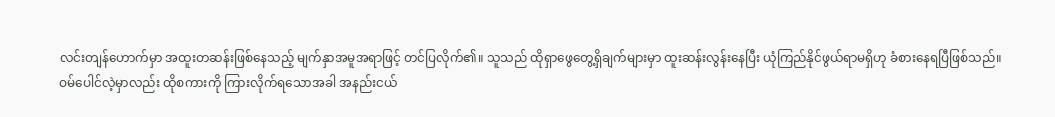လင်းတျန်ဟောက်မှာ အထူးတဆန်းဖြစ်နေသည့် မျက်နှာအမူအရာဖြင့် တင်ပြလိုက်၏။ သူသည် ထိုရှာဖွေတွေ့ရှိချက်များမှာ ထူးဆန်းလွန်းနေပြီး ယုံကြည်နိုင်ဖွယ်ရာမရှိဟု ခံစားနေရပြီဖြစ်သည်။
ဝမ်ပေါင်လဲ့မှာလည်း ထိုစကားကို ကြားလိုက်ရသောအခါ အနည်းငယ်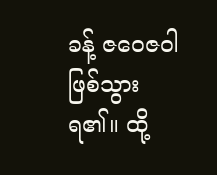ခန့် ဇဝေဇဝါဖြစ်သွားရ၏။ ထို့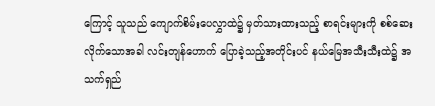ကြောင့် သူသည် ကျောက်စိမ်းပေလွှာထဲ၌ မှတ်သားထားသည့် စာရင်းများကို စစ်ဆေးလိုက်သောအခါ လင်းတျန်ဟောက် ပြောခဲ့သည့်အတိုင်းပင် နယ်မြေအသီးသီးထဲ၌ အသက်ရှည်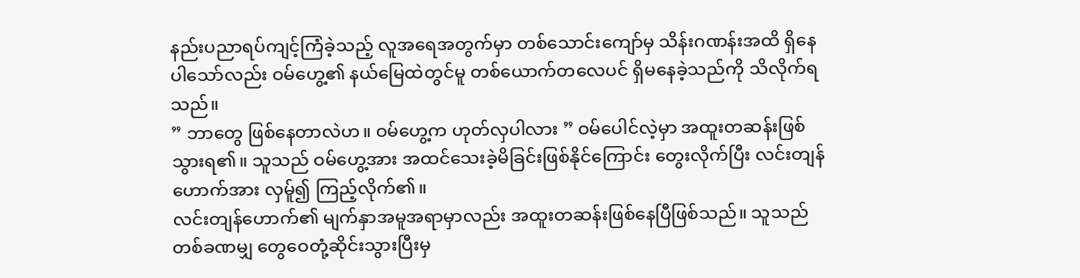နည်းပညာရပ်ကျင့်ကြံခဲ့သည့် လူအရေအတွက်မှာ တစ်သောင်းကျော်မှ သိန်းဂဏန်းအထိ ရှိနေပါသော်လည်း ဝမ်ဟွေ့၏ နယ်မြေထဲတွင်မူ တစ်ယောက်တလေပင် ရှိမနေခဲ့သည်ကို သိလိုက်ရသည်။
” ဘာတွေ ဖြစ်နေတာလဲဟ။ ဝမ်ဟွေ့က ဟုတ်လှပါလား ” ဝမ်ပေါင်လဲ့မှာ အထူးတဆန်းဖြစ်သွားရ၏။ သူသည် ဝမ်ဟွေ့အား အထင်သေးခဲ့မိခြင်းဖြစ်နိုင်ကြောင်း တွေးလိုက်ပြီး လင်းတျန်ဟောက်အား လှမ်ူ၍ ကြည့်လိုက်၏။
လင်းတျန်ဟောက်၏ မျက်နှာအမူအရာမှာလည်း အထူးတဆန်းဖြစ်နေပြီဖြစ်သည်။ သူသည် တစ်ခဏမျှ တွေဝေတုံ့ဆိုင်းသွားပြီးမှ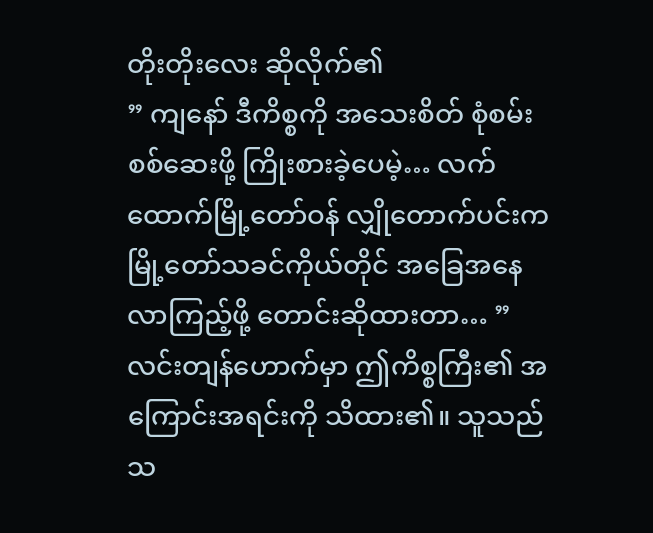တိုးတိုးလေး ဆိုလိုက်၏
” ကျနော် ဒီကိစ္စကို အသေးစိတ် စုံစမ်းစစ်ဆေးဖို့ ကြိုးစားခဲ့ပေမဲ့… လက်ထောက်မြို့တော်ဝန် လျှိုတောက်ပင်းက မြို့တော်သခင်ကိုယ်တိုင် အခြေအနေ လာကြည့်ဖို့ တောင်းဆိုထားတာ… ” လင်းတျန်ဟောက်မှာ ဤကိစ္စကြီး၏ အကြောင်းအရင်းကို သိထား၏။ သူသည် သ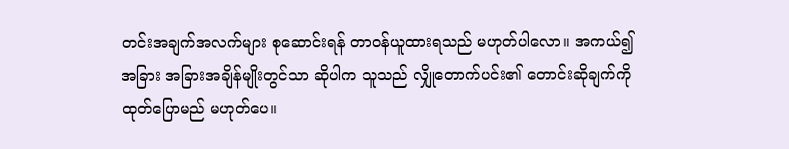တင်းအချက်အလက်များ စုဆောင်းရန် တာဝန်ယူထားရသည် မဟုတ်ပါလော။ အကယ်၍ အခြား အခြားအချိန်မျိုးတွင်သာ ဆိုပါက သူသည် လျှိုတောက်ပင်း၏ တောင်းဆိုချက်ကို ထုတ်ပြောမည် မဟုတ်ပေ။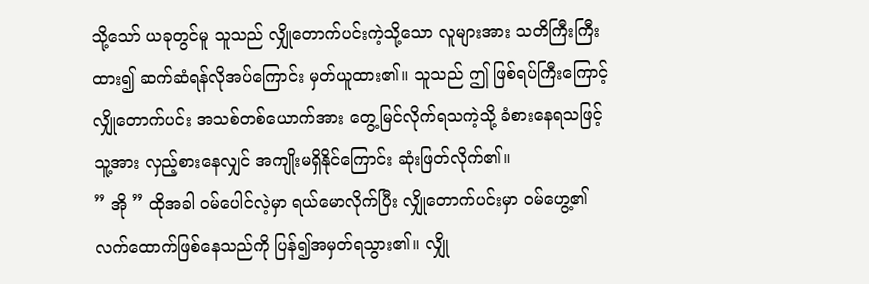သို့သော် ယခုတွင်မူ သူသည် လျှိုတောက်ပင်းကဲ့သို့သော လူများအား သတိကြီးကြီးထား၍ ဆက်ဆံရန်လိုအပ်ကြောင်း မှတ်ယူထား၏။ သူသည် ဤ ဖြစ်ရပ်ကြီးကြောင့် လျှိုတောက်ပင်း အသစ်တစ်ယောက်အား တွေ့မြင်လိုက်ရသကဲ့သို့ ခံစားနေရသဖြင့် သူ့အား လှည့်စားနေလျှင် အကျိုးမရှိနိုင်ကြောင်း ဆုံးဖြတ်လိုက်၏။
” အို ” ထိုအခါ ဝမ်ပေါင်လဲ့မှာ ရယ်မောလိုက်ပြီး လျှိုတောက်ပင်းမှာ ဝမ်ဟွေ့၏ လက်ထောက်ဖြစ်နေသည်ကို ပြန်၍အမှတ်ရသွား၏။ လျှို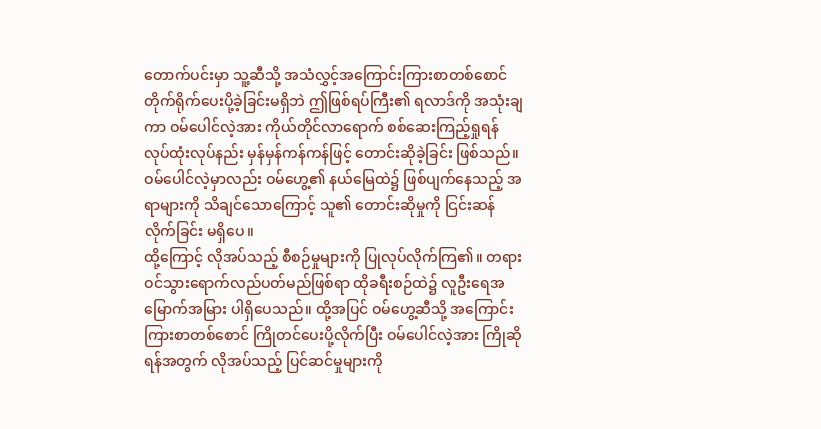တောက်ပင်းမှာ သူ့ဆီသို့ အသံလွှင့်အကြောင်းကြားစာတစ်စောင် တိုက်ရိုက်ပေးပို့ခဲ့ခြင်းမရှိဘဲ ဤဖြစ်ရပ်ကြီး၏ ရလာဒ်ကို အသုံးချကာ ဝမ်ပေါင်လဲ့အား ကိုယ်တိုင်လာရောက် စစ်ဆေးကြည့်ရှုရန် လုပ်ထုံးလုပ်နည်း မှန်မှန်ကန်ကန်ဖြင့် တောင်းဆိုခဲ့ခြင်း ဖြစ်သည်။ ဝမ်ပေါင်လဲ့မှာလည်း ဝမ်ဟွေ့၏ နယ်မြေထဲ၌ ဖြစ်ပျက်နေသည့် အရာများကို သိချင်သောကြောင့် သူ၏ တောင်းဆိုမှုကို ငြင်းဆန်လိုက်ခြင်း မရှိပေ။
ထို့ကြောင့် လိုအပ်သည့် စီစဉ်မှုများကို ပြုလုပ်လိုက်ကြ၏။ တရားဝင်သွားရောက်လည်ပတ်မည်ဖြစ်ရာ ထိုခရီးစဉ်ထဲ၌ လူဦးရေအမြောက်အမြား ပါရှိပေသည်။ ထို့အပြင် ဝမ်ဟွေ့ဆီသို့ အကြောင်းကြားစာတစ်စောင် ကြိုတင်ပေးပို့လိုက်ပြီး ဝမ်ပေါင်လဲ့အား ကြိုဆိုရန်အတွက် လိုအပ်သည့် ပြင်ဆင်မှုများကို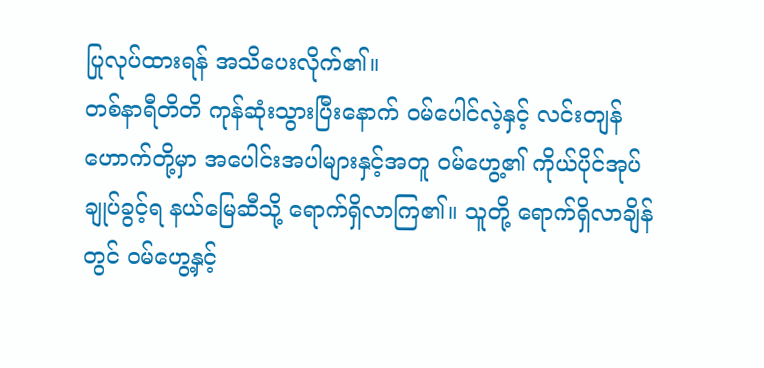ပြုလုပ်ထားရန် အသိပေးလိုက်၏။
တစ်နာရီတိတိ ကုန်ဆုံးသွားပြီးနောက် ဝမ်ပေါင်လဲ့နှင့် လင်းတျန်ဟောက်တို့မှာ အပေါင်းအပါများနှင့်အတူ ဝမ်ဟွေ့၏ ကိုယ်ပိုင်အုပ်ချုပ်ခွင့်ရ နယ်မြေဆီသို့ ရောက်ရှိလာကြ၏။ သူတို့ ရောက်ရှိလာချိန်တွင် ဝမ်ဟွေ့နှင့်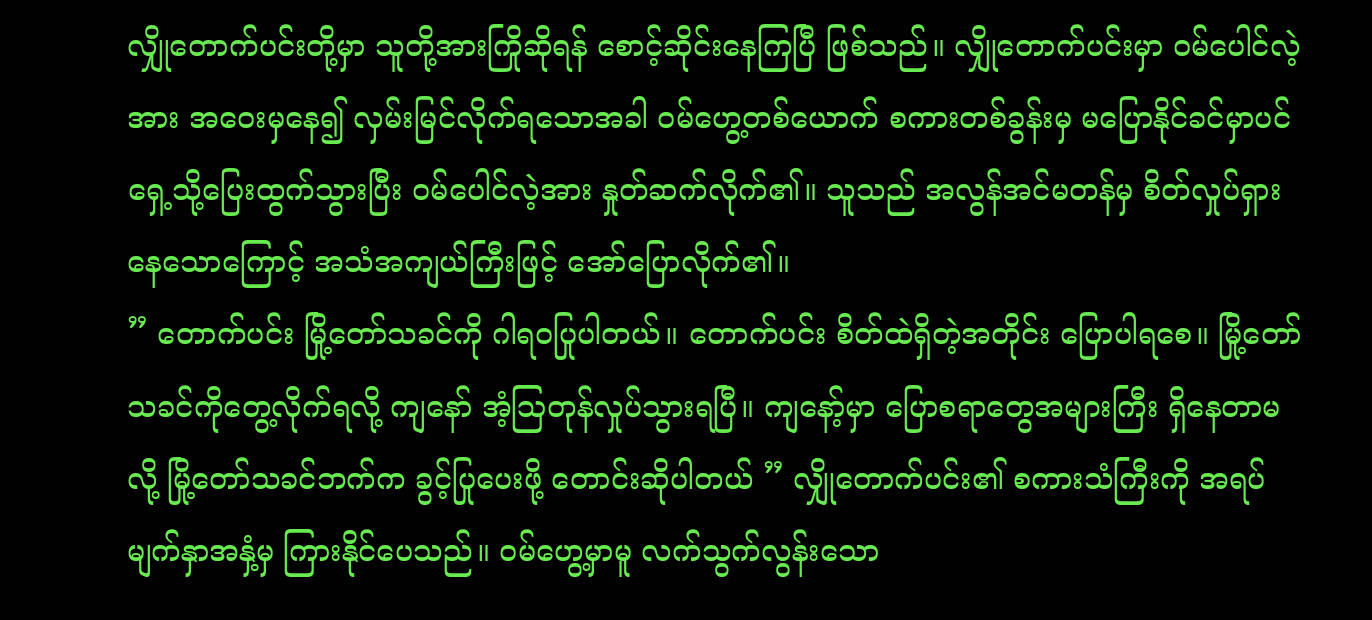လျှိုတောက်ပင်းတို့မှာ သူတို့အားကြိုဆိုရန် စောင့်ဆိုင်းနေကြပြီ ဖြစ်သည်။ လျှိုတောက်ပင်းမှာ ဝမ်ပေါင်လဲ့အား အဝေးမှနေ၍ လှမ်းမြင်လိုက်ရသောအခါ ဝမ်ဟွေ့တစ်ယောက် စကားတစ်ခွန်းမှ မပြောနိုင်ခင်မှာပင် ရှေ့သို့ပြေးထွက်သွားပြီး ဝမ်ပေါင်လဲ့အား နှုတ်ဆက်လိုက်၏။ သူသည် အလွန်အင်မတန်မှ စိတ်လှုပ်ရှားနေသောကြောင့် အသံအကျယ်ကြီးဖြင့် အော်ပြောလိုက်၏။
” တောက်ပင်း မြို့တော်သခင်ကို ဂါရဝပြုပါတယ်။ တောက်ပင်း စိတ်ထဲရှိတဲ့အတိုင်း ပြောပါရစေ။ မြို့တော်သခင်ကိုတွေ့လိုက်ရလို့ ကျနော် အံ့ဩတုန်လှုပ်သွားရပြီ။ ကျနော့်မှာ ပြောစရာတွေအများကြီး ရှိနေတာမလို့ မြို့တော်သခင်ဘက်က ခွင့်ပြုပေးဖို့ တောင်းဆိုပါတယ် ” လျှိုတောက်ပင်း၏ စကားသံကြီးကို အရပ်မျက်နှာအနှံ့မှ ကြားနိုင်ပေသည်။ ဝမ်ဟွေ့မှာမူ လက်သွက်လွန်းသော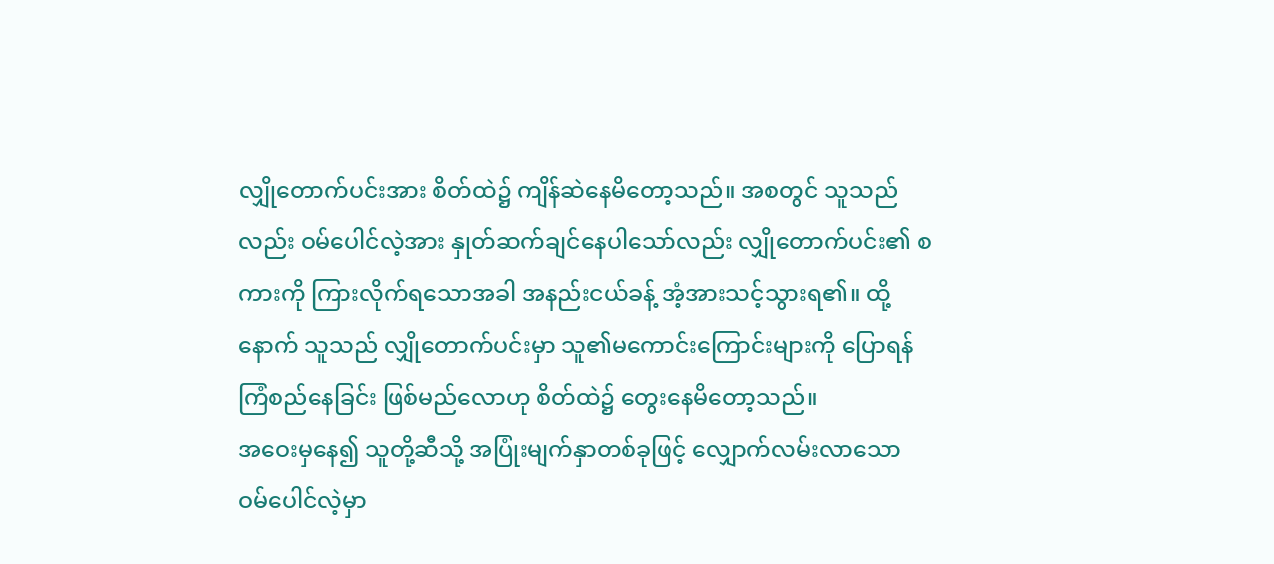လျှိုတောက်ပင်းအား စိတ်ထဲ၌ ကျိန်ဆဲနေမိတော့သည်။ အစတွင် သူသည်လည်း ဝမ်ပေါင်လဲ့အား နှုတ်ဆက်ချင်နေပါသော်လည်း လျှိုတောက်ပင်း၏ စကားကို ကြားလိုက်ရသောအခါ အနည်းငယ်ခန့် အံ့အားသင့်သွားရ၏။ ထို့နောက် သူသည် လျှိုတောက်ပင်းမှာ သူ၏မကောင်းကြောင်းများကို ပြောရန် ကြံစည်နေခြင်း ဖြစ်မည်လောဟု စိတ်ထဲ၌ တွေးနေမိတော့သည်။
အဝေးမှနေ၍ သူတို့ဆီသို့ အပြုံးမျက်နှာတစ်ခုဖြင့် လျှောက်လမ်းလာသော ဝမ်ပေါင်လဲ့မှာ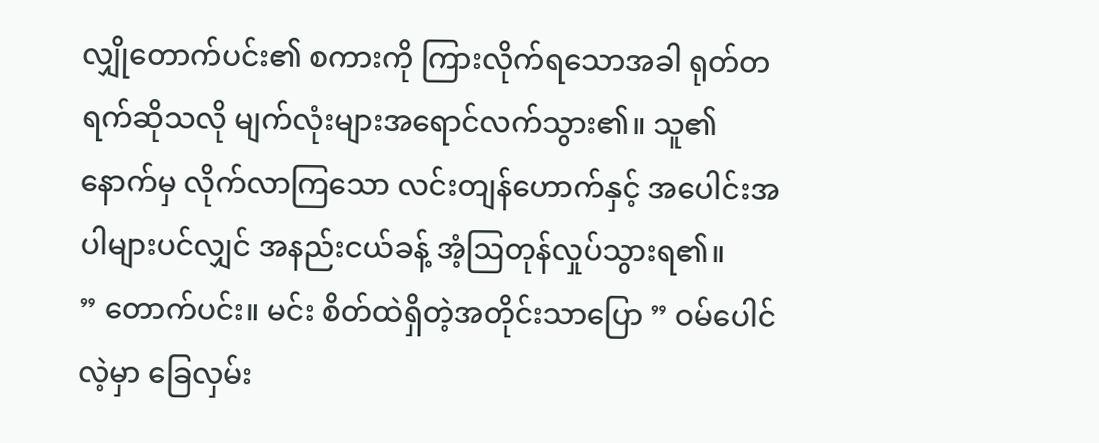လျှိုတောက်ပင်း၏ စကားကို ကြားလိုက်ရသောအခါ ရုတ်တရက်ဆိုသလို မျက်လုံးများအရောင်လက်သွား၏။ သူ၏နောက်မှ လိုက်လာကြသော လင်းတျန်ဟောက်နှင့် အပေါင်းအပါများပင်လျှင် အနည်းငယ်ခန့် အံ့ဩတုန်လှုပ်သွားရ၏။
” တောက်ပင်း။ မင်း စိတ်ထဲရှိတဲ့အတိုင်းသာပြော ” ဝမ်ပေါင်လဲ့မှာ ခြေလှမ်း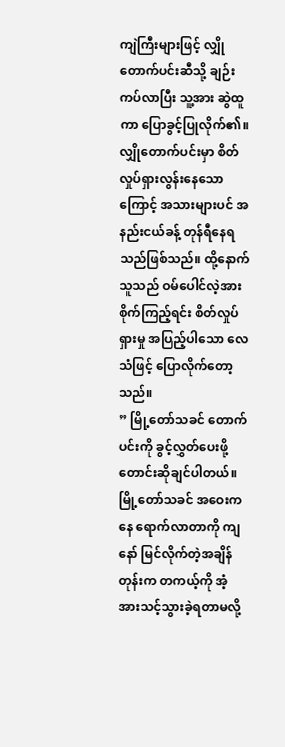ကျဲကြီးများဖြင့် လျှိုတောက်ပင်းဆီသို့ ချဉ်းကပ်လာပြီး သူ့အား ဆွဲထူကာ ပြောခွင့်ပြုလိုက်၏။
လျှိုတောက်ပင်းမှာ စိတ်လှုပ်ရှားလွန်းနေသောကြောင့် အသားများပင် အနည်းငယ်ခန့် တုန်ရီနေရသည်ဖြစ်သည်။ ထို့နောက် သူသည် ဝမ်ပေါင်လဲ့အား စိုက်ကြည့်ရင်း စိတ်လှုပ်ရှားမှု အပြည့်ပါသော လေသံဖြင့် ပြောလိုက်တော့သည်။
” မြို့တော်သခင် တောက်ပင်းကို ခွင့်လွှတ်ပေးဖို့ တောင်းဆိုချင်ပါတယ်။ မြို့တော်သခင် အဝေးကနေ ရောက်လာတာကို ကျနော် မြင်လိုက်တဲ့အချိန်တုန်းက တကယ့်ကို အံ့အားသင့်သွားခဲ့ရတာမလို့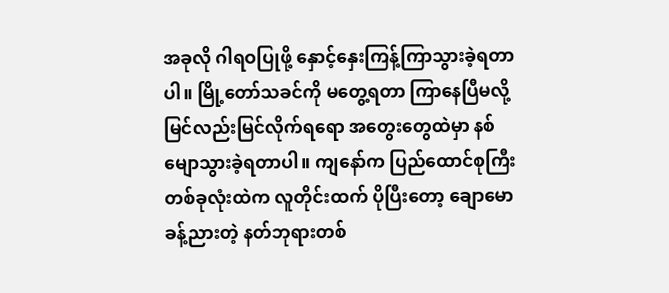အခုလို ဂါရဝပြုဖို့ နှောင့်နှေးကြန့်ကြာသွားခဲ့ရတာပါ။ မြို့တော်သခင်ကို မတွေ့ရတာ ကြာနေပြီမလို့ မြင်လည်းမြင်လိုက်ရရော အတွေးတွေထဲမှာ နစ်မျောသွားခဲ့ရတာပါ။ ကျနော်က ပြည်ထောင်စုကြီးတစ်ခုလုံးထဲက လူတိုင်းထက် ပိုပြီးတော့ ချောမောခန့်ညားတဲ့ နတ်ဘုရားတစ်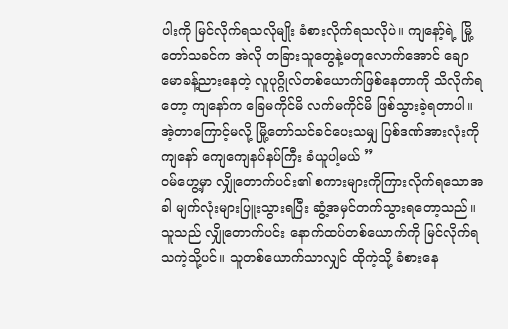ပါးကို မြင်လိုက်ရသလိုမျိုး ခံစားလိုက်ရသလိုပဲ။ ကျနော့်ရဲ့ မြို့တော်သခင်က အဲလို တခြားသူတွေနဲ့မတူလောက်အောင် ချောမောခန့်ညားနေတဲ့ လူပုဂ္ဂိုလ်တစ်ယောက်ဖြစ်နေတာကို သိလိုက်ရတော့ ကျနော်က ခြေမကိုင်မိ လက်မကိုင်မိ ဖြစ်သွားခဲ့ရတာပါ။ အဲ့တာကြောင့်မလို့ မြို့တော်သင်ခင်ပေးသမျှ ပြစ်ဒဏ်အားလုံးကို ကျနော် ကျေကျေနပ်နပ်ကြီး ခံယူပါ့မယ် ”
ဝမ်ဟွေ့မှာ လျှိုတောက်ပင်း၏ စကားများကိုကြားလိုက်ရသောအခါ မျက်လုံးများပြူးသွားရပြီး ဆွံ့အမှင်တက်သွားရတော့သည်။ သူသည် လျှိုတောက်ပင်း နောက်ထပ်တစ်ယောက်ကို မြင်လိုက်ရသကဲ့သို့ပင်။ သူတစ်ယောက်သာလျှင် ထိုကဲ့သို့ ခံစားနေ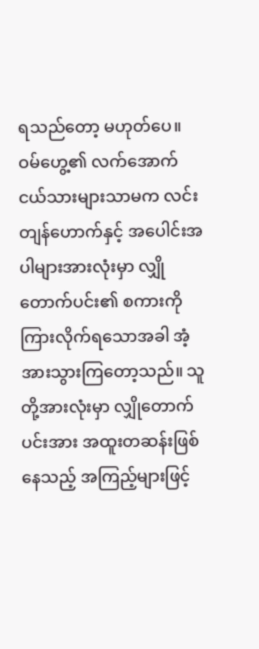ရသည်တော့ မဟုတ်ပေ။ ဝမ်ဟွေ့၏ လက်အောက်ငယ်သားများသာမက လင်းတျန်ဟောက်နှင့် အပေါင်းအပါများအားလုံးမှာ လျှိုတောက်ပင်း၏ စကားကို ကြားလိုက်ရသောအခါ အံ့အားသွားကြတော့သည်။ သူတို့အားလုံးမှာ လျှိုတောက်ပင်းအား အထူးတဆန်းဖြစ်နေသည့် အကြည့်များဖြင့်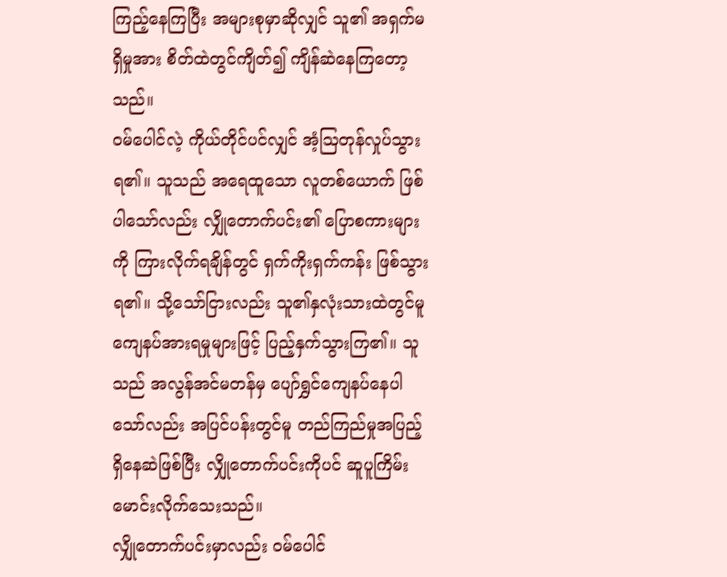ကြည့်နေကြပြီး အများစုမှာဆိုလျှင် သူ၏ အရှက်မရှိမှုအား စိတ်ထဲတွင်ကျိတ်၍ ကျိန်ဆဲနေကြတော့သည်။
ဝမ်ပေါင်လဲ့ ကိုယ်တိုင်ပင်လျှင် အံ့ဩတုန်လှုပ်သွားရ၏။ သူသည် အရေထူသော လူတစ်ယောက် ဖြစ်ပါသော်လည်း လျှိုတောက်ပင်း၏ ပြောစကားများကို ကြားလိုက်ရချိန်တွင် ရှက်ကိုးရှက်ကန်း ဖြစ်သွားရ၏။ သို့သော်ငြားလည်း သူ၏နှလုံးသားထဲတွင်မူ ကျေနပ်အားရမှုများဖြင့် ပြည့်နှက်သွားကြ၏။ သူသည် အလွန်အင်မတန်မှ ပျော်ရွှင်ကျေနပ်နေပါသော်လည်း အပြင်ပန်းတွင်မူ တည်ကြည်မှုအပြည့်ရှိနေဆဲဖြစ်ပြီး လျှိုတောက်ပင်းကိုပင် ဆူပူကြိမ်းမောင်းလိုက်သေးသည်။
လျှိုတောက်ပင်းမှာလည်း ဝမ်ပေါင်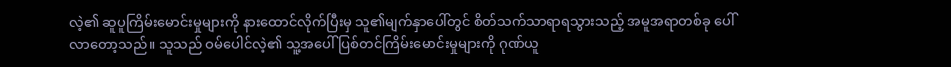လဲ့၏ ဆူပူကြိမ်းမောင်းမှုများကို နားထောင်လိုက်ပြီးမှ သူ၏မျက်နှာပေါ်တွင် စိတ်သက်သာရာရသွားသည့် အမူအရာတစ်ခု ပေါ်လာတော့သည်။ သူသည် ဝမ်ပေါင်လဲ့၏ သူ့အပေါ် ပြစ်တင်ကြိမ်းမောင်းမှုများကို ဂုဏ်ယူ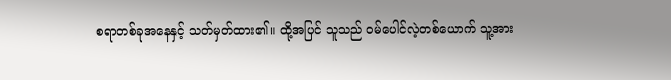စရာတစ်ခုအနေနှင့် သတ်မှတ်ထား၏။ ထို့အပြင် သူသည် ဝမ်ပေါင်လဲ့တစ်ယောက် သူ့အား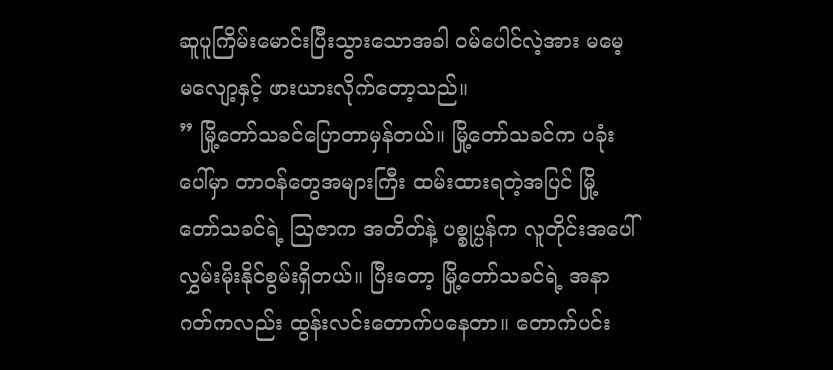ဆူပူကြိမ်းမောင်းပြီးသွားသောအခါ ဝမ်ပေါင်လဲ့အား မမေ့မလျော့နှင့် ဖားယားလိုက်တော့သည်။
” မြို့တော်သခင်ပြောတာမှန်တယ်။ မြို့တော်သခင်က ပခုံးပေါ်မှာ တာဝန်တွေအများကြီး ထမ်းထားရတဲ့အပြင် မြို့တော်သခင်ရဲ့ ဩဇာက အတိတ်နဲ့ ပစ္စုပ္ပန်က လူတိုင်းအပေါ် လွှမ်းမိုးနိုင်စွမ်းရှိတယ်။ ပြီးတော့ မြို့တော်သခင်ရဲ့ အနာဂတ်ကလည်း ထွန်းလင်းတောက်ပနေတာ။ တောက်ပင်း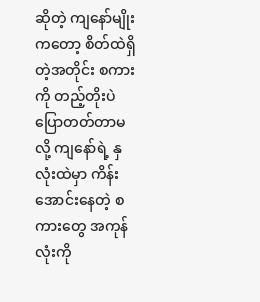ဆိုတဲ့ ကျနော်မျိုးကတော့ စိတ်ထဲရှိတဲ့အတိုင်း စကားကို တည့်တိုးပဲ ပြောတတ်တာမလို့ ကျနော်ရဲ့ နှလုံးထဲမှာ ကိန်းအောင်းနေတဲ့ စကားတွေ အကုန်လုံးကို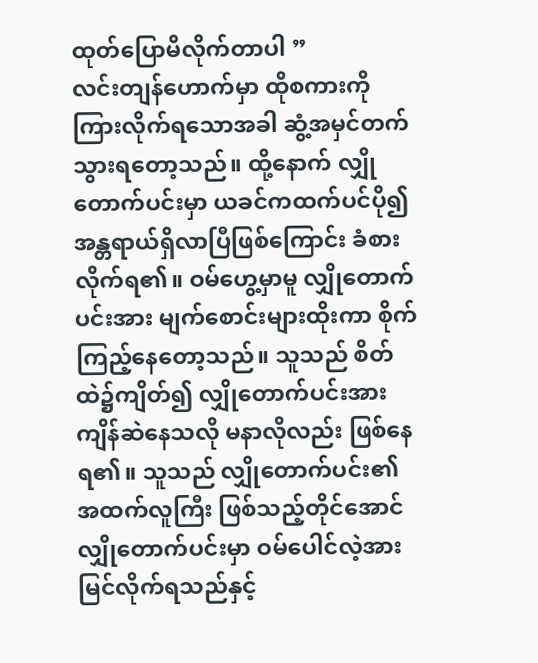ထုတ်ပြောမိလိုက်တာပါ ”
လင်းတျန်ဟောက်မှာ ထိုစကားကိုကြားလိုက်ရသောအခါ ဆွံ့အမှင်တက်သွားရတော့သည်။ ထို့နောက် လျှိုတောက်ပင်းမှာ ယခင်ကထက်ပင်ပို၍ အန္တရာယ်ရှိလာပြီဖြစ်ကြောင်း ခံစားလိုက်ရ၏။ ဝမ်ဟွေ့မှာမူ လျှိုတောက်ပင်းအား မျက်စောင်းများထိုးကာ စိုက်ကြည့်နေတော့သည်။ သူသည် စိတ်ထဲ၌ကျိတ်၍ လျှိုတောက်ပင်းအား ကျိန်ဆဲနေသလို မနာလိုလည်း ဖြစ်နေရ၏။ သူသည် လျှိုတောက်ပင်း၏ အထက်လူကြီး ဖြစ်သည့်တိုင်အောင် လျှိုတောက်ပင်းမှာ ဝမ်ပေါင်လဲ့အား မြင်လိုက်ရသည်နှင့်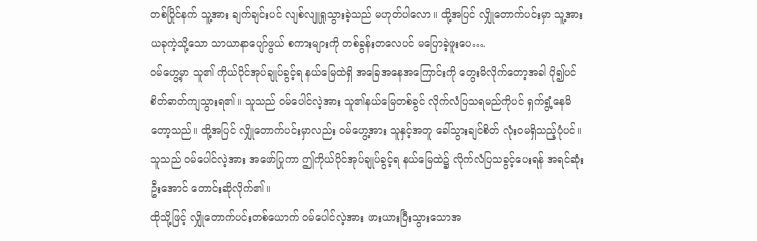တစ်ပြိုင်နက် သူ့အား ချက်ချင်းပင် လျစ်လျူရှုသွားခဲ့သည် မဟုတ်ပါလော။ ထို့အပြင် လျှိုတောက်ပင်းမှာ သူ့အား ယခုကဲ့သို့သော သာယာနာပျော်ဖွယ် စကားများကို တစ်ခွန်းတလေပင် မပြောခဲ့ဖူးပေ….
ဝမ်ဟွေ့မှာ သူ၏ ကိုယ်ပိုင်အုပ်ချုပ်ခွင့်ရ နယ်မြေထဲရှိ အခြေအနေအကြောင်းကို တွေးမိလိုက်တော့အခါ ပို၍ပင် စိတ်ဓာတ်ကျသွားရ၏။ သူသည် ဝမ်ပေါင်လဲ့အား သူ၏နယ်မြေတစ်ခွင် လိုက်လံပြသရမည်ကိုပင် ရှက်ရွံ့နေမိတော့သည်။ ထို့အပြင် လျှိုတောက်ပင်းမှာလည်း ဝမ်ဟွေ့အား သူနှင့်အတူ ခေါ်သွားချင်စိတ် လုံးဝမရှိသည့်ပုံပင်။ သူသည် ဝမ်ပေါင်လဲ့အား အဖော်ပြုကာ ဤကိုယ်ပိုင်အုပ်ချုပ်ခွင့်ရ နယ်မြေထဲ၌ လိုက်လံပြသခွင့်ပေးရန် အရင်ဆုံးဦးအောင် တောင်းဆိုလိုက်၏။
ထိုသို့ဖြင့် လျှိုတောက်ပင်းတစ်ယောက် ဝမ်ပေါင်လဲ့အား ဖားယားပြီးသွားသောအ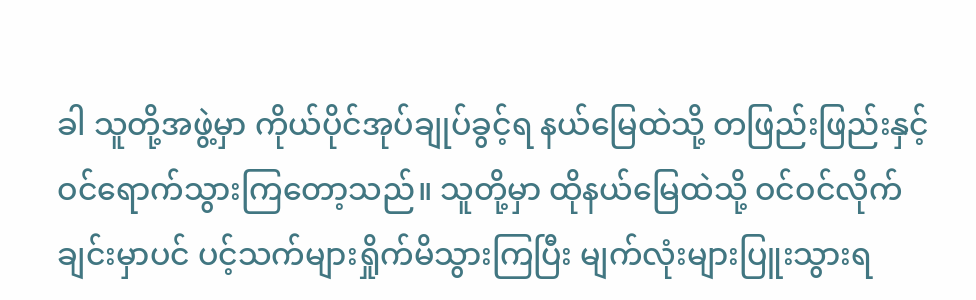ခါ သူတို့အဖွဲ့မှာ ကိုယ်ပိုင်အုပ်ချုပ်ခွင့်ရ နယ်မြေထဲသို့ တဖြည်းဖြည်းနှင့် ဝင်ရောက်သွားကြတော့သည်။ သူတို့မှာ ထိုနယ်မြေထဲသို့ ဝင်ဝင်လိုက်ချင်းမှာပင် ပင့်သက်များရှိုက်မိသွားကြပြီး မျက်လုံးများပြူးသွားရ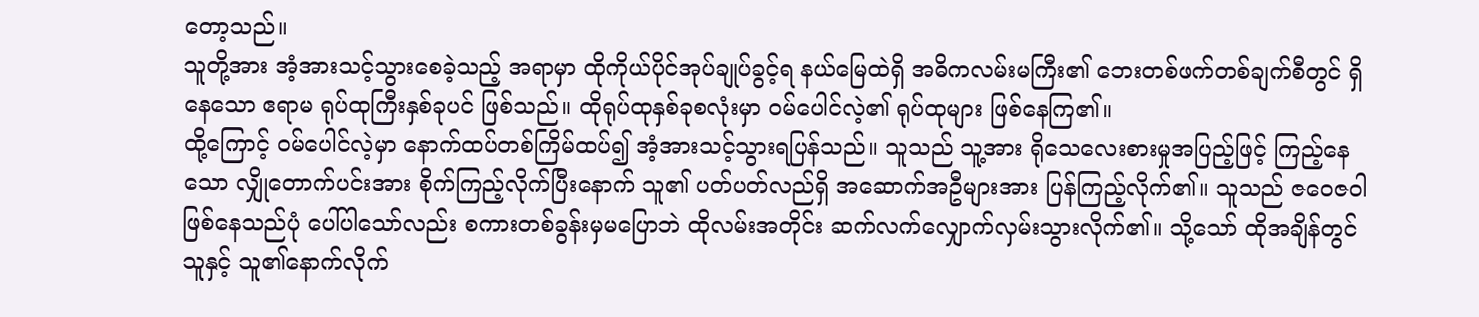တော့သည်။
သူတို့အား အံ့အားသင့်သွားစေခဲ့သည့် အရာမှာ ထိုကိုယ်ပိုင်အုပ်ချုပ်ခွင့်ရ နယ်မြေထဲရှိ အဓိကလမ်းမကြီး၏ ဘေးတစ်ဖက်တစ်ချက်စီတွင် ရှိနေသော ဧရာမ ရုပ်ထုကြီးနှစ်ခုပင် ဖြစ်သည်။ ထိုရုပ်ထုနှစ်ခုစလုံးမှာ ဝမ်ပေါင်လဲ့၏ ရုပ်ထုများ ဖြစ်နေကြ၏။
ထို့ကြောင့် ဝမ်ပေါင်လဲ့မှာ နောက်ထပ်တစ်ကြိမ်ထပ်၍ အံ့အားသင့်သွားရပြန်သည်။ သူသည် သူ့အား ရိုသေလေးစားမှုအပြည့်ဖြင့် ကြည့်နေသော လျှိုတောက်ပင်းအား စိုက်ကြည့်လိုက်ပြီးနောက် သူ၏ ပတ်ပတ်လည်ရှိ အဆောက်အဦများအား ပြန်ကြည့်လိုက်၏။ သူသည် ဇဝေဇဝါဖြစ်နေသည်ပုံ ပေါ်ပါသော်လည်း စကားတစ်ခွန်းမှမပြောဘဲ ထိုလမ်းအတိုင်း ဆက်လက်လျှောက်လှမ်းသွားလိုက်၏။ သို့သော် ထိုအချိန်တွင် သူနှင့် သူ၏နောက်လိုက်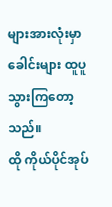များအားလုံးမှာ ခေါင်းများ ထူပူသွားကြတော့သည်။
ထို ကိုယ်ပိုင်အုပ်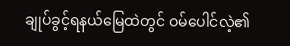ချုပ်ခွင့်ရနယ်မြေထဲတွင် ဝမ်ပေါင်လဲ့၏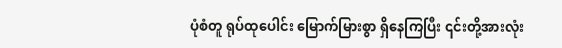ပုံစံတူ ရုပ်ထုပေါင်း မြောက်မြားစွာ ရှိနေကြပြီး ၎င်းတို့အားလုံး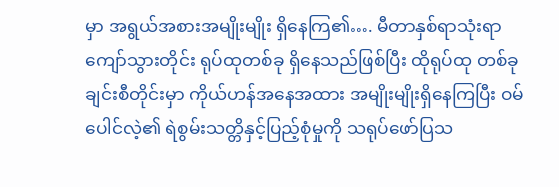မှာ အရွယ်အစားအမျိုးမျိုး ရှိနေကြ၏…. မီတာနှစ်ရာသုံးရာကျော်သွားတိုင်း ရုပ်ထုတစ်ခု ရှိနေသည်ဖြစ်ပြီး ထိုရုပ်ထု တစ်ခုချင်းစီတိုင်းမှာ ကိုယ်ဟန်အနေအထား အမျိုးမျိုးရှိနေကြပြီး ဝမ်ပေါင်လဲ့၏ ရဲစွမ်းသတ္တိနှင့်ပြည့်စုံမှုကို သရုပ်ဖော်ပြသ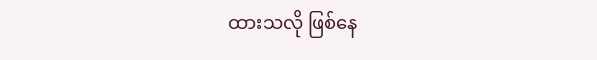ထားသလို ဖြစ်နေ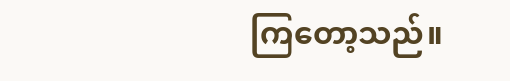ကြတော့သည်။